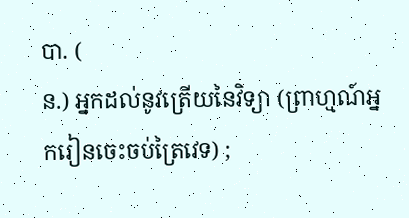បា. (
ន.) អ្នកដល់នូវត្រើយនៃវិទ្យា (ព្រាហ្មណ៍អ្នករៀនចេះចប់ត្រៃវេទ) ;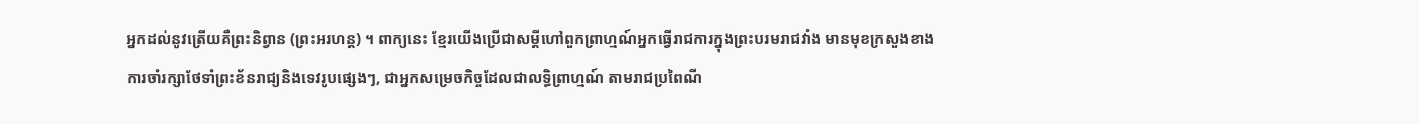អ្នកដល់នូវត្រើយគឺព្រះនិព្វាន (ព្រះអរហន្ត) ។ ពាក្យនេះ ខ្មែរយើងប្រើជាសម្ដីហៅពួកព្រាហ្មណ៍អ្នកធ្វើរាជការក្នុងព្រះបរមរាជវាំង មានមុខក្រសួងខាងការចាំរក្សាថែទាំព្រះខ័នរាជ្យនិងទេវរូបផ្សេងៗ, ជាអ្នកសម្រេចកិច្ចដែលជាលទ្ធិព្រាហ្មណ៍ តាមរាជប្រពៃណី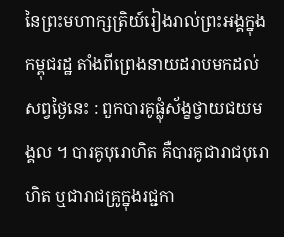នៃព្រះមហាក្សត្រិយ៍រៀងរាល់ព្រះអង្គក្នុងកម្ពុជរដ្ឋ តាំងពីព្រេងនាយដរាបមកដល់សព្វថ្ងៃនេះ : ពួកបារគូផ្លុំស័ង្ខថ្វាយជយមង្គល ។ បារគូបុរោហិត គឺបារគូជារាជបុរោហិត ឬជារាជគ្រូក្នុងរជ្ជកា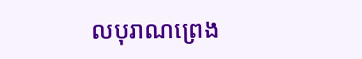លបុរាណព្រេង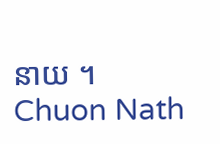នាយ ។
Chuon Nath